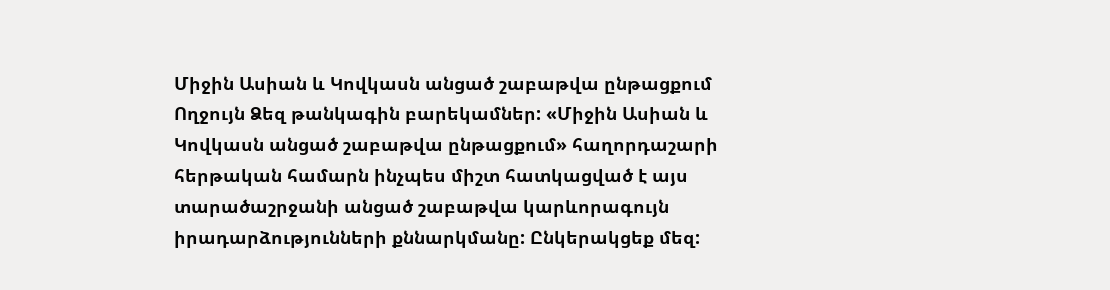Միջին Ասիան և Կովկասն անցած շաբաթվա ընթացքում
Ողջույն Ձեզ թանկագին բարեկամներ: «Միջին Ասիան և Կովկասն անցած շաբաթվա ընթացքում» հաղորդաշարի հերթական համարն ինչպես միշտ հատկացված է այս տարածաշրջանի անցած շաբաթվա կարևորագույն իրադարձությունների քննարկմանը: Ընկերակցեք մեզ: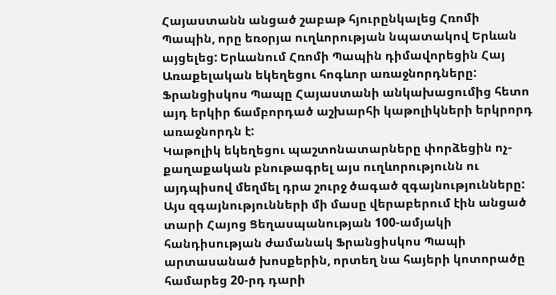Հայաստանն անցած շաբաթ հյուրընկալեց Հռոմի Պապին, որը եռօրյա ուղևորության նպատակով Երևան այցելեց: Երևանում Հռոմի Պապին դիմավորեցին Հայ Առաքելական եկեղեցու հոգևոր առաջնորդները:
Ֆրանցիսկոս Պապը Հայաստանի անկախացումից հետո այդ երկիր ճամբորդած աշխարհի կաթոլիկների երկրորդ առաջնորդն է:
Կաթոլիկ եկեղեցու պաշտոնատարները փորձեցին ոչ-քաղաքական բնութագրել այս ուղևորությունն ու այդպիսով մեղմել դրա շուրջ ծագած զգայնությունները: Այս զգայնությունների մի մասը վերաբերում էին անցած տարի Հայոց Ցեղասպանության 100-ամյակի հանդիսության ժամանակ Ֆրանցիսկոս Պապի արտասանած խոսքերին, որտեղ նա հայերի կոտորածը համարեց 20-րդ դարի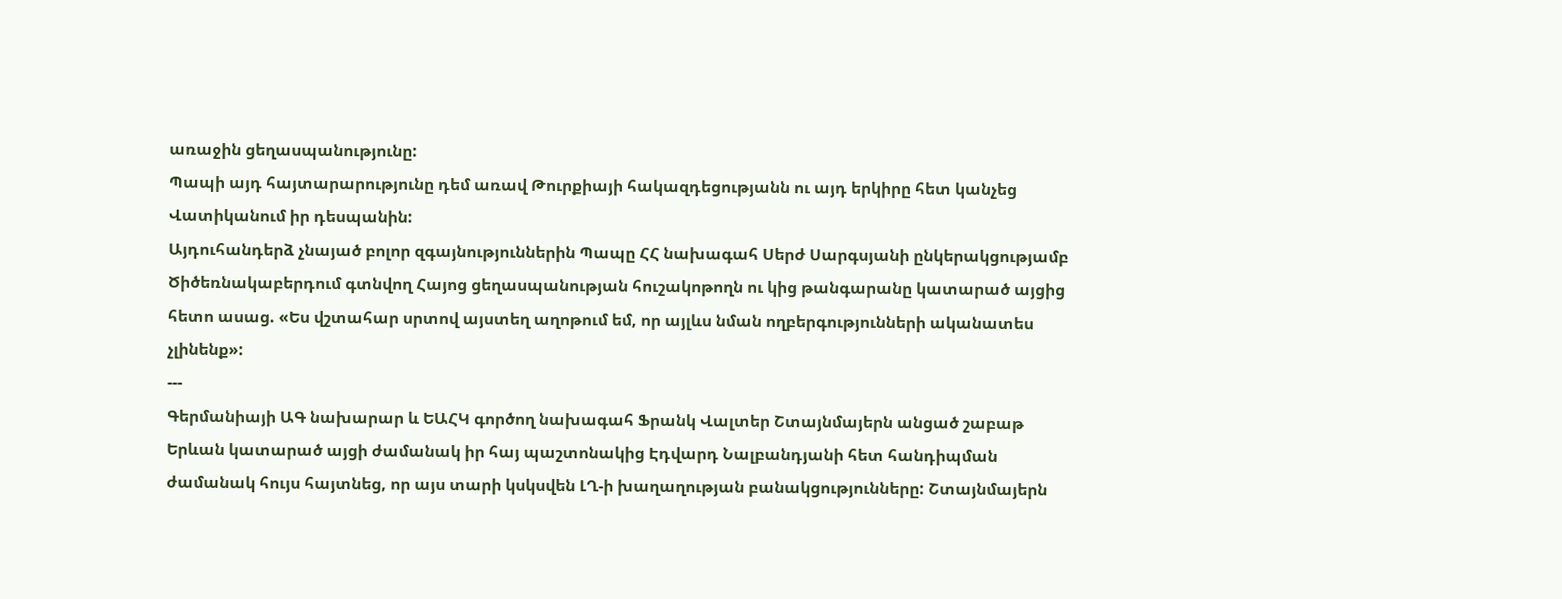առաջին ցեղասպանությունը:
Պապի այդ հայտարարությունը դեմ առավ Թուրքիայի հակազդեցությանն ու այդ երկիրը հետ կանչեց Վատիկանում իր դեսպանին:
Այդուհանդերձ չնայած բոլոր զգայնություններին Պապը ՀՀ նախագահ Սերժ Սարգսյանի ընկերակցությամբ Ծիծեռնակաբերդում գտնվող Հայոց ցեղասպանության հուշակոթողն ու կից թանգարանը կատարած այցից հետո ասաց. «Ես վշտահար սրտով այստեղ աղոթում եմ, որ այլևս նման ողբերգությունների ականատես չլինենք»:
---
Գերմանիայի ԱԳ նախարար և ԵԱՀԿ գործող նախագահ Ֆրանկ Վալտեր Շտայնմայերն անցած շաբաթ Երևան կատարած այցի ժամանակ իր հայ պաշտոնակից Էդվարդ Նալբանդյանի հետ հանդիպման ժամանակ հույս հայտնեց, որ այս տարի կսկսվեն ԼՂ-ի խաղաղության բանակցությունները: Շտայնմայերն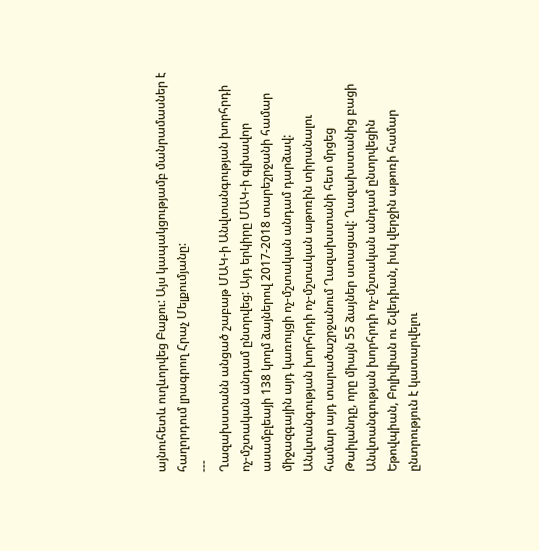այնուհետև ուղևորվեց Բաքու: Այս կապակցությամբ մանրամասներ է հաղորդում լրագրող Հրաչ Մելքումյանը:
---
Ղազախստանն անցած շաբաթ ՄԱԿ-ի Անվտանգության խորհրդի ոչ-մշտական անդամ ընտրվեց: Այդ երկիրը ՄԱԿ-ի գլխավոր ասամբլեայի 138 կողմ ձայներով 2017-2018 տարեշրջանի համար միջազգային այդ կառույցի ոչ-մշտական անդամ դարձավ:
Անվտանգության խորհրդի ոչ-մշտական աթոռին տիրանալու համար այդ տարածաշրջանում Ղազախստանի հետ մրցեց Թաիլանդը, որը միայն 55 ձայներ ստացավ: Ղազախստանից բացի Անվտանգության խորհրդի ոչ-մշտական անդամ ընտրվեցին Եթովպիան, Բոլիվիան ու Շվեդիան, իսկ վերջին աթոռի համար ընտրություն է կատարվելու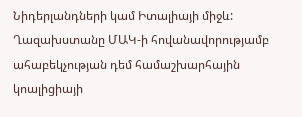Նիդերլանդների կամ Իտալիայի միջև:
Ղազախստանը ՄԱԿ-ի հովանավորությամբ ահաբեկչության դեմ համաշխարհային կոալիցիայի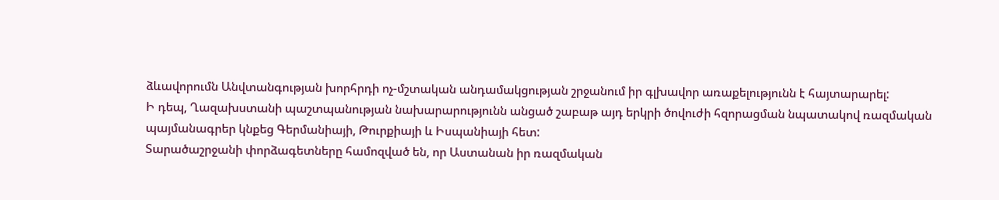ձևավորումն Անվտանգության խորհրդի ոչ-մշտական անդամակցության շրջանում իր գլխավոր առաքելությունն է հայտարարել:
Ի դեպ, Ղազախստանի պաշտպանության նախարարությունն անցած շաբաթ այդ երկրի ծովուժի հզորացման նպատակով ռազմական պայմանագրեր կնքեց Գերմանիայի, Թուրքիայի և Իսպանիայի հետ:
Տարածաշրջանի փորձագետները համոզված են, որ Աստանան իր ռազմական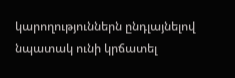կարողություններն ընդլայնելով նպատակ ունի կրճատել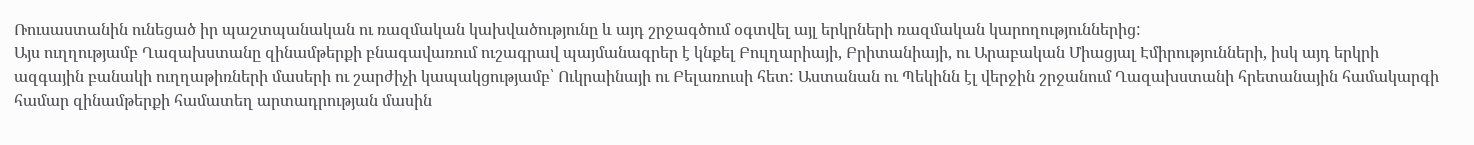Ռուսաստանին ունեցած իր պաշտպանական ու ռազմական կախվածությունը և այդ շրջագծում օգտվել այլ երկրների ռազմական կարողություններից:
Այս ուղղությամբ Ղազախստանը զինամթերքի բնագավառում ուշագրավ պայմանագրեր է կնքել Բուլղարիայի, Բրիտանիայի, ու Արաբական Միացյալ Էմիրությունների, իսկ այդ երկրի ազգային բանակի ուղղաթիռների մասերի ու շարժիչի կապակցությամբ՝ Ուկրաինայի ու Բելառուսի հետ: Աստանան ու Պեկինն էլ վերջին շրջանում Ղազախստանի հրետանային համակարգի համար զինամթերքի համատեղ արտադրության մասին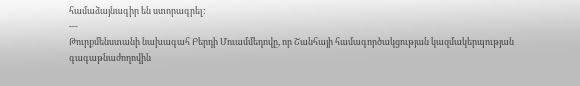համաձայնագիր են ստորագրել:
---
Թուրքմենստանի նախագահ Բերդի Մուամմեդովը, որ Շանհայի համագործակցության կազմակերպության գագաթնաժողովին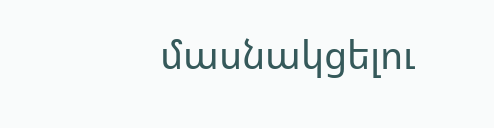մասնակցելու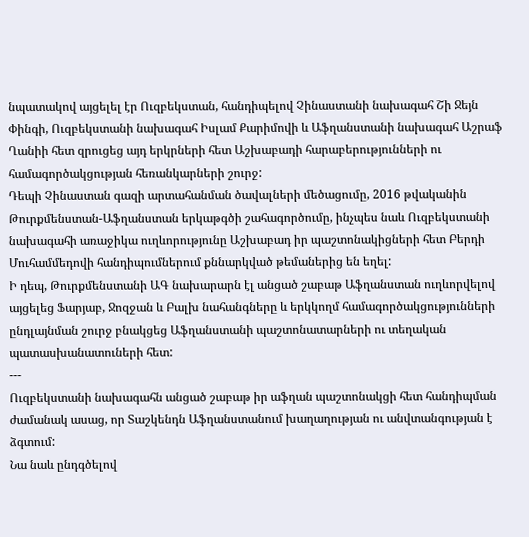նպատակով այցելել էր Ուզբեկստան, հանդիպելով Չինաստանի նախագահ Շի Ջեյն Փինգի, Ուզբեկստանի նախագահ Իսլամ Քարիմովի և Աֆղանստանի նախագահ Աշրաֆ Ղանիի հետ զրուցեց այդ երկրների հետ Աշխաբադի հարաբերությունների ու համագործակցության հեռանկարների շուրջ:
Դեպի Չինաստան գազի արտահանման ծավալների մեծացումը, 2016 թվականին Թուրքմենստան-Աֆղանստան երկաթգծի շահագործումը, ինչպես նաև Ուզբեկստանի նախագահի առաջիկա ուղևորությունը Աշխաբադ իր պաշտոնակիցների հետ Բերդի Մուհամմեդովի հանդիպումներում քննարկված թեմաներից են եղել:
Ի դեպ, Թուրքմենստանի ԱԳ նախարարն էլ անցած շաբաթ Աֆղանստան ուղևորվելով այցելեց Ֆարյաբ, Ջոզջան և Բալխ նահանգները և երկկողմ համագործակցությունների ընդլայնման շուրջ բնակցեց Աֆղանստանի պաշտոնատարների ու տեղական պատասխանատուների հետ:
---
Ուզբեկստանի նախագահն անցած շաբաթ իր աֆղան պաշտոնակցի հետ հանդիպման ժամանակ ասաց, որ Տաշկենդն Աֆղանստանում խաղաղության ու անվտանգության է ձգտում:
Նա նաև ընդգծելով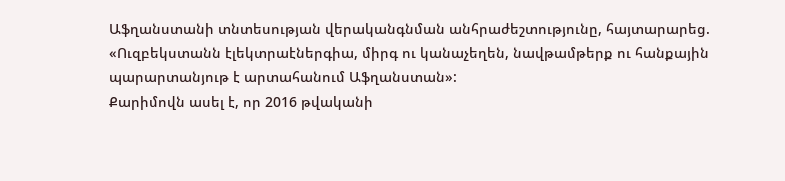Աֆղանստանի տնտեսության վերականգնման անհրաժեշտությունը, հայտարարեց. «Ուզբեկստանն էլեկտրաէներգիա, միրգ ու կանաչեղեն, նավթամթերք ու հանքային պարարտանյութ է արտահանում Աֆղանստան»:
Քարիմովն ասել է, որ 2016 թվականի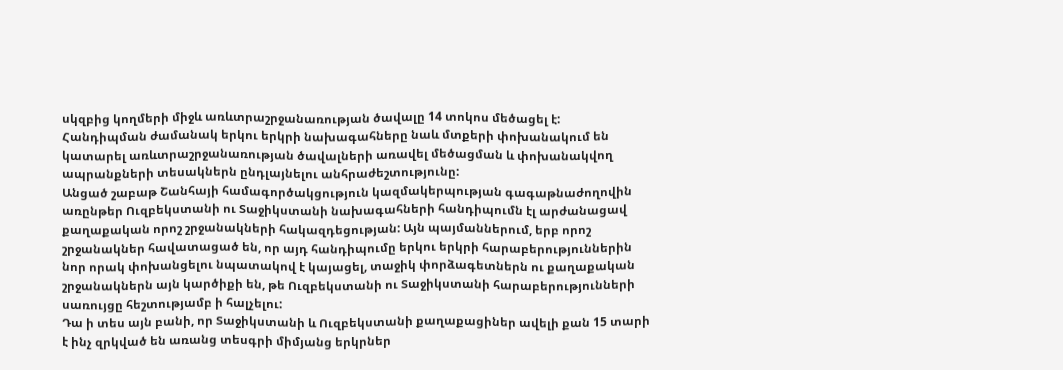սկզբից կողմերի միջև առևտրաշրջանառության ծավալը 14 տոկոս մեծացել է:
Հանդիպման ժամանակ երկու երկրի նախագահները նաև մտքերի փոխանակում են կատարել առևտրաշրջանառության ծավալների առավել մեծացման և փոխանակվող ապրանքների տեսակներն ընդլայնելու անհրաժեշտությունը:
Անցած շաբաթ Շանհայի համագործակցություն կազմակերպության գագաթնաժողովին առընթեր Ուզբեկստանի ու Տաջիկստանի նախագահների հանդիպումն էլ արժանացավ քաղաքական որոշ շրջանակների հակազդեցության: Այն պայմաններում, երբ որոշ շրջանակներ հավատացած են, որ այդ հանդիպումը երկու երկրի հարաբերություններին նոր որակ փոխանցելու նպատակով է կայացել, տաջիկ փորձագետներն ու քաղաքական շրջանակներն այն կարծիքի են, թե Ուզբեկստանի ու Տաջիկստանի հարաբերությունների սառույցը հեշտությամբ ի հալչելու:
Դա ի տես այն բանի, որ Տաջիկստանի և Ուզբեկստանի քաղաքացիներ ավելի քան 15 տարի է ինչ զրկված են առանց տեսգրի միմյանց երկրներ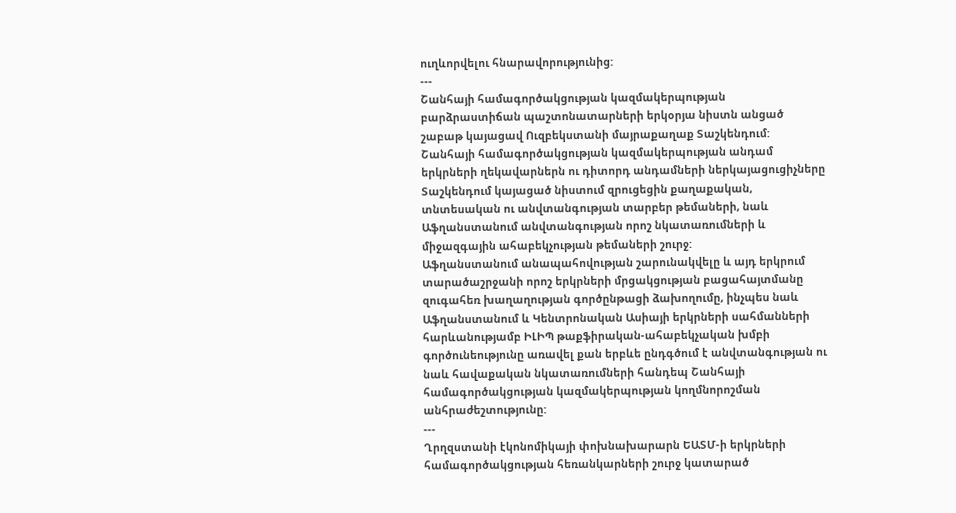ուղևորվելու հնարավորությունից:
---
Շանհայի համագործակցության կազմակերպության բարձրաստիճան պաշտոնատարների երկօրյա նիստն անցած շաբաթ կայացավ Ուզբեկստանի մայրաքաղաք Տաշկենդում:
Շանհայի համագործակցության կազմակերպության անդամ երկրների ղեկավարներն ու դիտորդ անդամների ներկայացուցիչները Տաշկենդում կայացած նիստում զրուցեցին քաղաքական, տնտեսական ու անվտանգության տարբեր թեմաների, նաև Աֆղանստանում անվտանգության որոշ նկատառումների և միջազգային ահաբեկչության թեմաների շուրջ:
Աֆղանստանում անապահովության շարունակվելը և այդ երկրում տարածաշրջանի որոշ երկրների մրցակցության բացահայտմանը զուգահեռ խաղաղության գործընթացի ձախողումը, ինչպես նաև Աֆղանստանում և Կենտրոնական Ասիայի երկրների սահմանների հարևանությամբ ԻԼԻՊ թաքֆիրական-ահաբեկչական խմբի գործունեությունը առավել քան երբևե ընդգծում է անվտանգության ու նաև հավաքական նկատառումների հանդեպ Շանհայի համագործակցության կազմակերպության կողմնորոշման անհրաժեշտությունը:
---
Ղրղզստանի էկոնոմիկայի փոխնախարարն ԵԱՏՄ-ի երկրների համագործակցության հեռանկարների շուրջ կատարած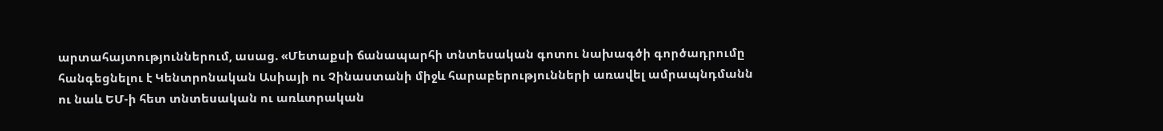արտահայտություններում, ասաց. «Մետաքսի ճանապարհի տնտեսական գոտու նախագծի գործադրումը հանգեցնելու է Կենտրոնական Ասիայի ու Չինաստանի միջև հարաբերությունների առավել ամրապնդմանն ու նաև ԵՄ-ի հետ տնտեսական ու առևտրական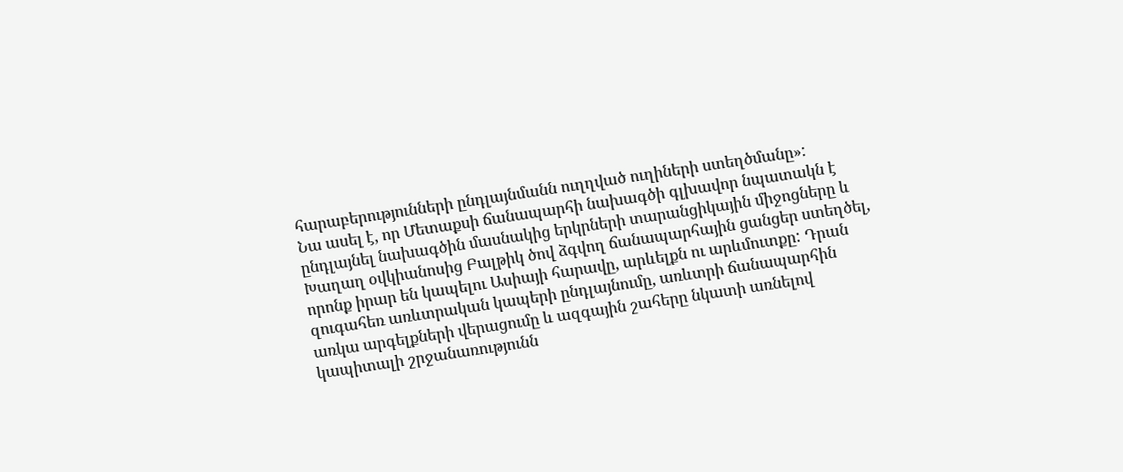հարաբերությունների ընդլայնմանն ուղղված ուղիների ստեղծմանը»:
Նա ասել է, որ Մետաքսի ճանապարհի նախագծի գլխավոր նպատակն է ընդլայնել նախագծին մասնակից երկրների տարանցիկային միջոցները և Խաղաղ օվկիանոսից Բալթիկ ծով ձգվող ճանապարհային ցանցեր ստեղծել, որոնք իրար են կապելու Ասիայի հարավը, արևելքն ու արևմուտքը: Դրան զուգահեռ առևտրական կապերի ընդլայնումը, առևտրի ճանապարհին առկա արգելքների վերացումը և ազգային շահերը նկատի առնելով կապիտալի շրջանառությունն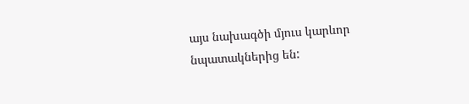այս նախագծի մյուս կարևոր նպատակներից են: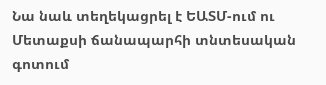Նա նաև տեղեկացրել է ԵԱՏՄ-ում ու Մետաքսի ճանապարհի տնտեսական գոտում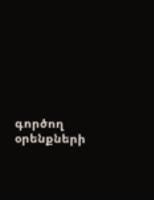գործող օրենքների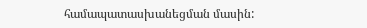համապատասխանեցման մասին: